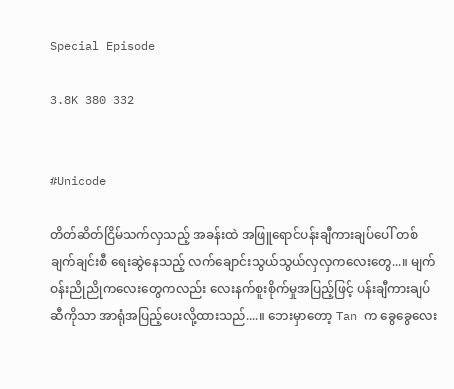Special Episode

3.8K 380 332


#Unicode

တိတ်ဆိတ်ငြိမ်သက်လှသည့် အခန်းထဲ အဖြူရောင်ပန်းချီကားချပ်ပေါ် တစ်ချက်ချင်းစီ ရေးဆွဲနေသည့် လက်ချောင်းသွယ်သွယ်လှလှကလေးတွေ...။ မျက်ဝန်းညိုညိုကလေးတွေကလည်း လေးနက်စူးစိုက်မှုအပြည့်ဖြင့် ပန်းချီကားချပ်ဆီကိုသာ အာရုံအပြည့်ပေးလို့ထားသည်....။ ဘေးမှာတော့ Tan က ခွေခွေလေး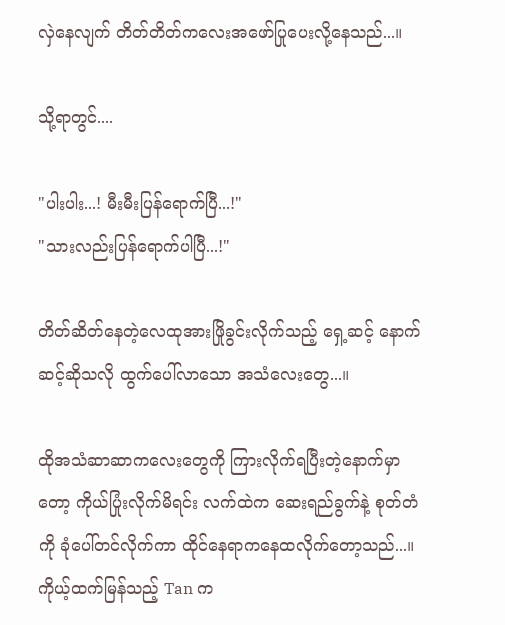လှဲနေလျက် တိတ်တိတ်ကလေးအဖော်ပြုပေးလို့နေသည်...။

သို့ရာတွင်....

"ပါးပါး...! မီးမီးပြန်ရောက်ပြီ...!"
"သားလည်းပြန်ရောက်ပါပြီ...!"

တိတ်ဆိတ်နေတဲ့လေထုအားဖြိုခွင်းလိုက်သည့် ရှေ့ဆင့် နောက်ဆင့်ဆိုသလို ထွက်ပေါ်လာသော အသံလေးတွေ...။

ထိုအသံဆာဆာ‌ကလေးတွေကို ကြားလိုက်ရပြီးတဲ့နောက်မှာတော့ ကိုယ်ပြုံးလိုက်မိရင်း လက်ထဲက ဆေးရည်ခွက်နဲ့ စုတ်တံကို ခုံပေါ်တင်လိုက်ကာ ထိုင်နေရာကနေထလိုက်တော့သည်...။ ကိုယ့်ထက်မြန်သည့် Tan က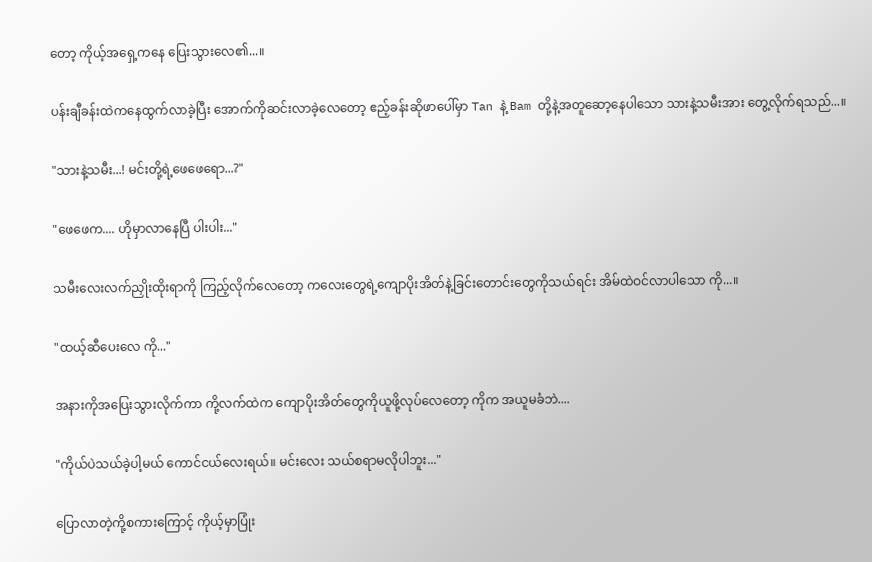တော့ ကိုယ့်အရှေ့ကနေ ပြေးသွားလေ၏...။

ပန်းချီခန်းထဲကနေထွက်လာခဲ့ပြီး အောက်ကိုဆင်းလာခဲ့လေတော့ ဧည့်ခန်းဆိုဖာပေါ်မှာ Tan နဲ့ Bam တို့နဲ့အတူဆော့နေပါသော သားနဲ့သမီးအား တွေ့လိုက်ရသည်...။

"သားနဲ့သမီး...! မင်းတို့ရဲ့‌ဖေဖေရော...?"

"ဖေဖေက.... ဟိုမှာလာနေပြီ ပါးပါး..."

သမီးလေးလက်ညှိုးထိုးရာကို ကြည့်လိုက်လေတော့ ကလေးတွေရဲ့ကျောပိုးအိတ်နဲ့ခြင်းတောင်းတွေကိုသယ်ရင်း အိမ်ထဲဝင်လာပါသော ကို...။

"ထယ့်ဆီပေးလေ ကို..."

အနားကိုအပြေးသွားလိုက်ကာ ကို့လက်ထဲက ကျောပိုးအိတ်တွေကိုယူဖို့လုပ်လေတော့ ကိုက အယူမခံဘဲ....

"ကိုယ်ပဲသယ်ခဲ့ပါ့မယ် ကောင်ငယ်လေးရယ်။ မင်းလေး သယ်စရာမလိုပါဘူး..."

ပြောလာတဲ့ကို့စကားကြောင့် ကိုယ့်မှာပြုံး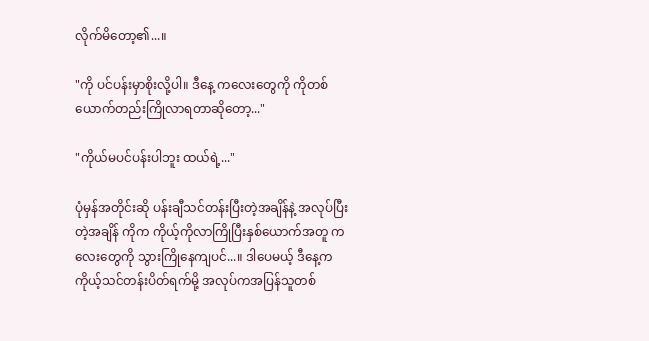လိုက်မိတော့၏...။

"ကို ပင်ပန်းမှာစိုးလို့ပါ။ ဒီနေ့ ကလေးတွေကို ကိုတစ်ယောက်တည်းကြိုလာရတာဆိုတော့..."

"ကိုယ်မပင်ပန်းပါဘူး ထယ်ရဲ့..."

ပုံမှန်အတိုင်းဆို ပန်းချီသင်တန်းပြီးတဲ့အချိန်နဲ့ အလုပ်ပြီးတဲ့အချိန် ကိုက ကိုယ့်ကိုလာကြိုပြီးနှစ်ယောက်အတူ ကလေးတွေကို သွားကြိုနေကျပင်...။ ဒါပေမယ့် ဒီနေ့က ကိုယ့်သင်တန်းပိတ်ရက်မို့ အလုပ်ကအပြန်သူတစ်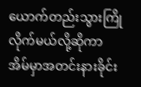ယောက်တည်းသွားကြိုလိုက်မယ်လို့ဆိုကာ အိမ်မှာအတင်းနားခိုင်း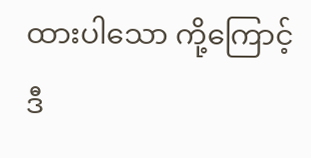ထားပါသော ကို့ကြောင့် ဒီ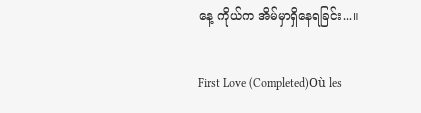နေ့ ကိုယ်က အိမ်မှာရှိနေရခြင်း...။

First Love (Completed)Où les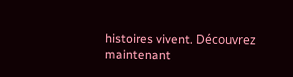histoires vivent. Découvrez maintenant